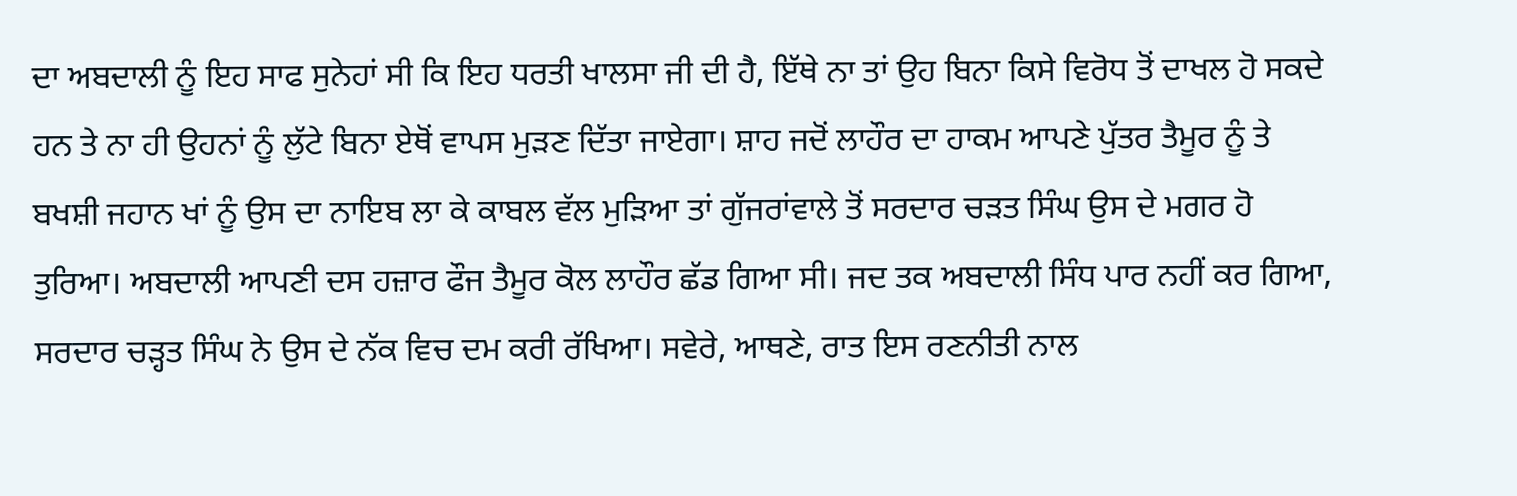ਦਾ ਅਬਦਾਲੀ ਨੂੰ ਇਹ ਸਾਫ ਸੁਨੇਹਾਂ ਸੀ ਕਿ ਇਹ ਧਰਤੀ ਖਾਲਸਾ ਜੀ ਦੀ ਹੈ, ਇੱਥੇ ਨਾ ਤਾਂ ਉਹ ਬਿਨਾ ਕਿਸੇ ਵਿਰੋਧ ਤੋਂ ਦਾਖਲ ਹੋ ਸਕਦੇ ਹਨ ਤੇ ਨਾ ਹੀ ਉਹਨਾਂ ਨੂੰ ਲੁੱਟੇ ਬਿਨਾ ਏਥੋਂ ਵਾਪਸ ਮੁੜਣ ਦਿੱਤਾ ਜਾਏਗਾ। ਸ਼ਾਹ ਜਦੋਂ ਲਾਹੌਰ ਦਾ ਹਾਕਮ ਆਪਣੇ ਪੁੱਤਰ ਤੈਮੂਰ ਨੂੰ ਤੇ ਬਖਸ਼ੀ ਜਹਾਨ ਖਾਂ ਨੂੰ ਉਸ ਦਾ ਨਾਇਬ ਲਾ ਕੇ ਕਾਬਲ ਵੱਲ ਮੁੜਿਆ ਤਾਂ ਗੁੱਜਰਾਂਵਾਲੇ ਤੋਂ ਸਰਦਾਰ ਚੜਤ ਸਿੰਘ ਉਸ ਦੇ ਮਗਰ ਹੋ ਤੁਰਿਆ। ਅਬਦਾਲੀ ਆਪਣੀ ਦਸ ਹਜ਼ਾਰ ਫੌਜ ਤੈਮੂਰ ਕੋਲ ਲਾਹੌਰ ਛੱਡ ਗਿਆ ਸੀ। ਜਦ ਤਕ ਅਬਦਾਲੀ ਸਿੰਧ ਪਾਰ ਨਹੀਂ ਕਰ ਗਿਆ, ਸਰਦਾਰ ਚੜ੍ਹਤ ਸਿੰਘ ਨੇ ਉਸ ਦੇ ਨੱਕ ਵਿਚ ਦਮ ਕਰੀ ਰੱਖਿਆ। ਸਵੇਰੇ, ਆਥਣੇ, ਰਾਤ ਇਸ ਰਣਨੀਤੀ ਨਾਲ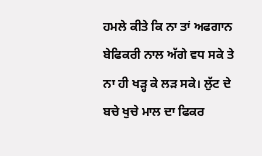ਹਮਲੇ ਕੀਤੇ ਕਿ ਨਾ ਤਾਂ ਅਫਗਾਨ ਬੇਫਿਕਰੀ ਨਾਲ ਅੱਗੇ ਵਧ ਸਕੇ ਤੇ ਨਾ ਹੀ ਖੜ੍ਹ ਕੇ ਲੜ ਸਕੇ। ਲੁੱਟ ਦੇ ਬਚੇ ਖੁਚੇ ਮਾਲ ਦਾ ਫਿਕਰ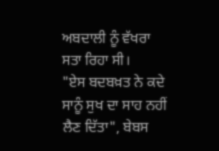ਅਬਦਾਲੀ ਨੂੰ ਵੱਖਰਾ ਸਤਾ ਰਿਹਾ ਸੀ।
"ਏਸ ਬਦਬਖ਼ਤ ਨੇ ਕਦੇ ਸਾਨੂੰ ਸੁਖ ਦਾ ਸਾਹ ਨਹੀਂ ਲੈਣ ਦਿੱਤਾ", ਬੇਬਸ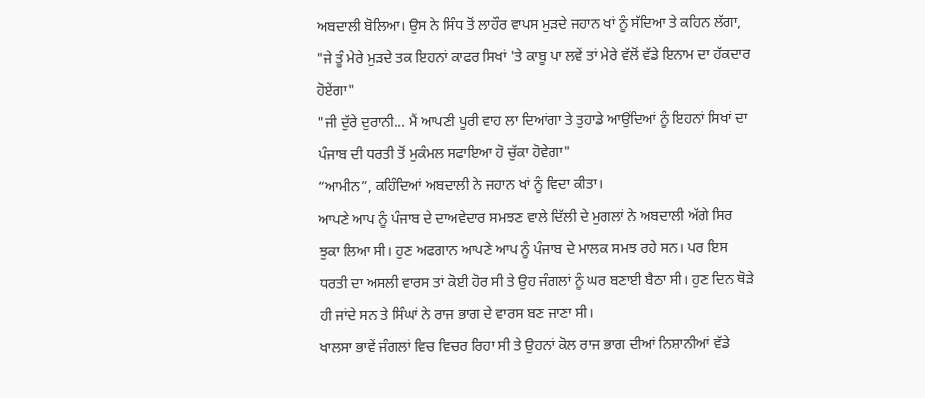ਅਬਦਾਲੀ ਬੋਲਿਆ। ਉਸ ਨੇ ਸਿੰਧ ਤੋਂ ਲਾਹੌਰ ਵਾਪਸ ਮੁੜਦੇ ਜਹਾਨ ਖਾਂ ਨੂੰ ਸੱਦਿਆ ਤੇ ਕਹਿਨ ਲੱਗਾ,
"ਜੇ ਤੂੰ ਮੇਰੇ ਮੁੜਦੇ ਤਕ ਇਹਨਾਂ ਕਾਫਰ ਸਿਖਾਂ 'ਤੇ ਕਾਬੂ ਪਾ ਲਵੇਂ ਤਾਂ ਮੇਰੇ ਵੱਲੋਂ ਵੱਡੇ ਇਨਾਮ ਦਾ ਹੱਕਦਾਰ ਹੋਏਂਗਾ"
"ਜੀ ਦੁੱਰੇ ਦੁਰਾਨੀ... ਮੈਂ ਆਪਣੀ ਪੂਰੀ ਵਾਹ ਲਾ ਦਿਆਂਗਾ ਤੇ ਤੁਹਾਡੇ ਆਉਂਦਿਆਂ ਨੂੰ ਇਹਨਾਂ ਸਿਖਾਂ ਦਾ ਪੰਜਾਬ ਦੀ ਧਰਤੀ ਤੋਂ ਮੁਕੰਮਲ ਸਫਾਇਆ ਹੋ ਚੁੱਕਾ ਹੋਵੇਗਾ"
“ਆਮੀਨ”, ਕਹਿੰਦਿਆਂ ਅਬਦਾਲੀ ਨੇ ਜਹਾਨ ਖਾਂ ਨੂੰ ਵਿਦਾ ਕੀਤਾ।
ਆਪਣੇ ਆਪ ਨੂੰ ਪੰਜਾਬ ਦੇ ਦਾਅਵੇਦਾਰ ਸਮਝਣ ਵਾਲੇ ਦਿੱਲੀ ਦੇ ਮੁਗਲਾਂ ਨੇ ਅਬਦਾਲੀ ਅੱਗੇ ਸਿਰ ਝੁਕਾ ਲਿਆ ਸੀ। ਹੁਣ ਅਫਗਾਨ ਆਪਣੇ ਆਪ ਨੂੰ ਪੰਜਾਬ ਦੇ ਮਾਲਕ ਸਮਝ ਰਹੇ ਸਨ। ਪਰ ਇਸ ਧਰਤੀ ਦਾ ਅਸਲੀ ਵਾਰਸ ਤਾਂ ਕੋਈ ਹੋਰ ਸੀ ਤੇ ਉਹ ਜੰਗਲਾਂ ਨੂੰ ਘਰ ਬਣਾਈ ਬੈਠਾ ਸੀ। ਹੁਣ ਦਿਨ ਥੋੜੇ ਹੀ ਜਾਂਦੇ ਸਨ ਤੇ ਸਿੰਘਾਂ ਨੇ ਰਾਜ ਭਾਗ ਦੇ ਵਾਰਸ ਬਣ ਜਾਣਾ ਸੀ।
ਖਾਲਸਾ ਭਾਵੇਂ ਜੰਗਲਾਂ ਵਿਚ ਵਿਚਰ ਰਿਹਾ ਸੀ ਤੇ ਉਹਨਾਂ ਕੋਲ ਰਾਜ ਭਾਗ ਦੀਆਂ ਨਿਸ਼ਾਨੀਆਂ ਵੱਡੇ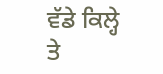ਵੱਡੇ ਕਿਲ੍ਹੇ ਤੇ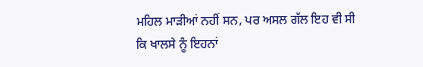ਮਹਿਲ ਮਾੜੀਆਂ ਨਹੀਂ ਸਨ, ਪਰ ਅਸਲ ਗੱਲ ਇਹ ਵੀ ਸੀ ਕਿ ਖਾਲਸੇ ਨੂੰ ਇਹਨਾਂ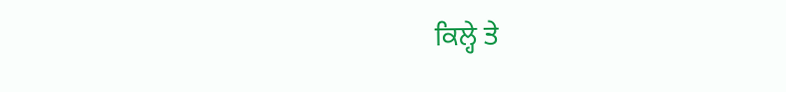ਕਿਲ੍ਹੇ ਤੇ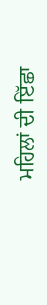ਮਹਿਲਾਂ ਦੀ ਇੱਛਾ